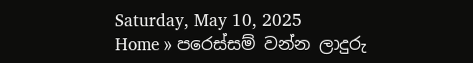Saturday, May 10, 2025
Home » පරෙස්සම් වන්න ලාදුරු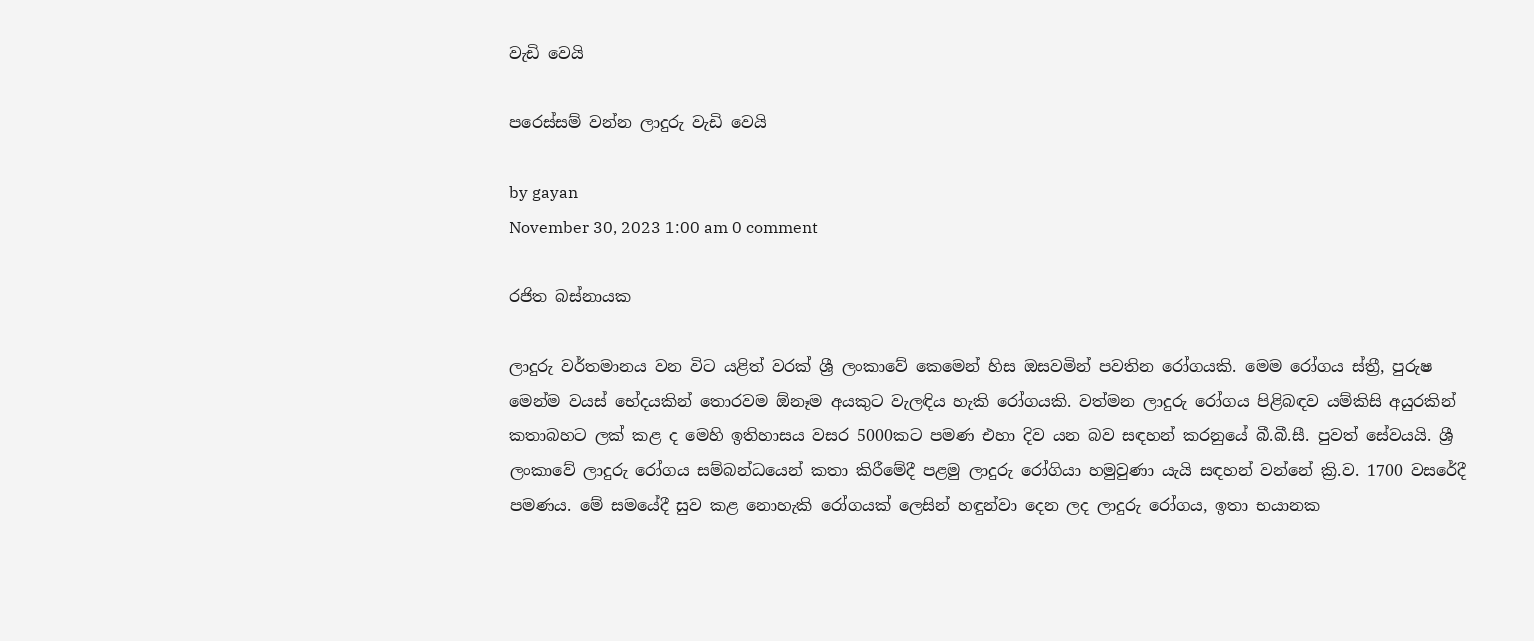වැඩි වෙයි

පරෙස්සම් වන්න ලාදුරු වැඩි වෙයි

by gayan
November 30, 2023 1:00 am 0 comment

රජිත බස්නායක

ලාදුරු වර්තමානය වන විට යළිත් වරක් ශ්‍රී ලංකාවේ කෙමෙන් හිස ඔසවමින් පවතින රෝගයකි. මෙම රෝගය ස්ත්‍රී, පුරුෂ මෙන්ම වයස් භේදයකින් තොරවම ඕනෑම අයකුට වැලඳිය හැකි රෝගයකි. වත්මන ලාදුරු රෝගය පිළිබඳව යම්කිසි අයුරකින් කතාබහට ලක් කළ ද මෙහි ඉතිහාසය වසර 5000කට පමණ එහා දිව යන බව සඳහන් කරනුයේ බී.බී.සී. පුවත් සේවයයි. ශ්‍රී ලංකාවේ ලාදුරු රෝගය සම්බන්ධයෙන් කතා කිරීමේදී පළමු ලාදුරු රෝගියා හමුවුණා යැයි සඳහන් වන්නේ ක්‍රි.ව. 1700 වසරේදී පමණය. මේ සමයේදී සුව කළ නොහැකි රෝගයක් ලෙසින් හඳුන්වා දෙන ලද ලාදුරු රෝගය, ඉතා භයානක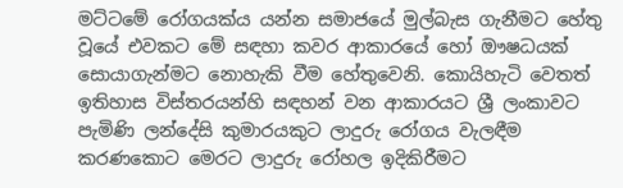මට්ටමේ රෝගයක්ය යන්න සමාජයේ මුල්බැස ගැනීමට හේතු වූයේ එවකට මේ සඳහා කවර ආකාරයේ හෝ ඖෂධයක් සොයාගැන්මට නොහැකි වීම හේතුවෙනි. කොයිහැටි වෙතත් ඉතිහාස විස්තරයන්හි සඳහන් වන ආකාරයට ශ්‍රී ලංකාවට පැමිණි ලන්දේසි කුමාරයකුට ලාදුරු රෝගය වැලඳීම කරණකොට මෙරට ලාදුරු රෝහල ඉදිකිරීමට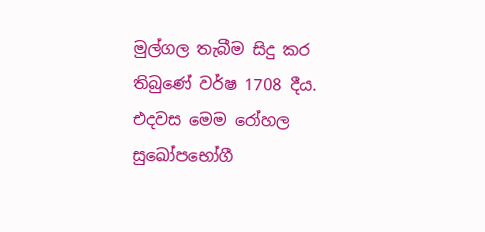මුල්ගල තැබීම සිදු කර තිබුණේ වර්ෂ 1708 දීය. එදවස මෙම රෝහල සුඛෝපභෝගී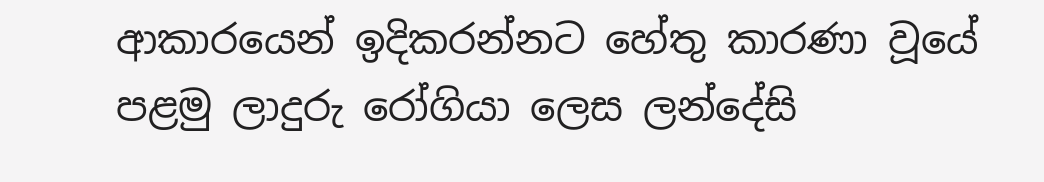ආකාරයෙන් ඉදිකරන්නට හේතු කාරණා වූයේ පළමු ලාදුරු රෝගියා ලෙස ලන්දේසි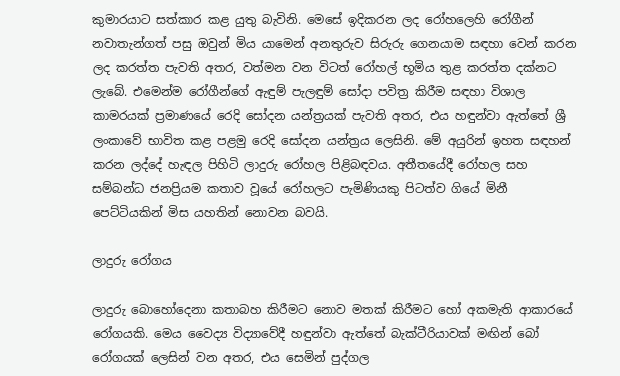කුමාරයාට සත්කාර කළ යුතු බැවිනි. මෙසේ ඉදිකරන ලද රෝහලෙහි රෝගීන් නවාතැන්ගත් පසු ඔවුන් මිය යාමෙන් අනතුරුව සිරුරු ගෙනයාම සඳහා වෙන් කරන ලද කරත්ත පැවති අතර, වත්මන වන විටත් රෝහල් භූමිය තුළ කරත්ත දක්නට ලැබේ. එමෙන්ම රෝගීන්ගේ ඇඳුම් පැලඳුම් සෝදා පවිත්‍ර කිරීම සඳහා විශාල කාමරයක් ප්‍රමාණයේ රෙදි සෝදන යන්ත්‍රයක් පැවති අතර, එය හඳුන්වා ඇත්තේ ශ්‍රී ලංකාවේ භාවිත කළ පළමු රෙදි සෝදන යන්ත්‍රය ලෙසිනි. මේ අයුරින් ඉහත සඳහන් කරන ලද්දේ හැඳල පිහිටි ලාදුරු රෝහල පිළිබඳවය. අතීතයේදී රෝහල සහ සම්බන්ධ ජනප්‍රියම කතාව වූයේ රෝහලට පැමිණියකු පිටත්ව ගියේ මිනී පෙට්ටියකින් මිස යහතින් නොවන බවයි.

ලාදුරු රෝගය

ලාදුරු බොහෝදෙනා කතාබහ කිරීමට නොව මතක් කිරීමට හෝ අකමැති ආකාරයේ රෝගයකි. මෙය වෛද්‍ය විද්‍යාවේදී හඳුන්වා ඇත්තේ බැක්ටීරියාවක් මඟින් බෝ රෝගයක් ලෙසින් වන අතර, එය සෙමින් පුද්ගල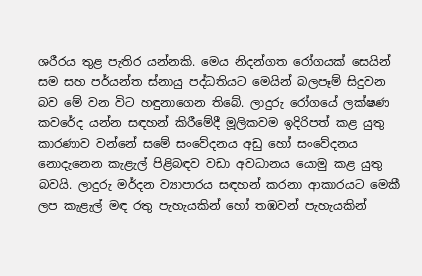ශරීරය තුළ පැතිර යන්නකි. මෙය නිදන්ගත රෝගයක් සෙයින් සම සහ පර්යන්ත ස්නායු පද්ධතියට මෙයින් බලපෑම් සිදුවන බව මේ වන විට හඳුනාගෙන තිබේ. ලාදුරු රෝගයේ ලක්ෂණ කවරේද යන්න සඳහන් කිරීමේදී මූලිකවම ඉදිරිපත් කළ යුතු කාරණාව වන්නේ සමේ සංවේදනය අඩු හෝ සංවේදනය නොදැනෙන කැළැල් පිළිබඳව වඩා අවධානය යොමු කළ යුතු බවයි. ලාදුරු මර්දන ව්‍යාපාරය සඳහන් කරනා ආකාරයට මෙකී ලප කැළැල් මඳ රතු පැහැයකින් හෝ තඹවන් පැහැයකින්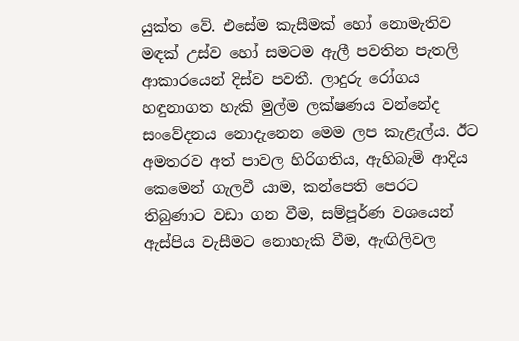යුක්ත වේ. එසේම කැසීමක් හෝ නොමැතිව මඳක් උස්ව හෝ සමටම ඇලී පවතින පැතලි ආකාරයෙන් දිස්ව පවතී. ලාදුරු රෝගය හඳුනාගත හැකි මුල්ම ලක්ෂණය වන්නේද සංවේදනය නොදැනෙන මෙම ලප කැළැල්ය. ඊට අමතරව අත් පාවල හිරිගතිය, ඇහිබැමි ආදිය කෙමෙන් ගැලවී යාම, කන්පෙති පෙරට තිබුණාට වඩා ගන වීම, සම්පූර්ණ වශයෙන් ඇස්පිය වැසීමට නොහැකි වීම, ඇඟිලිවල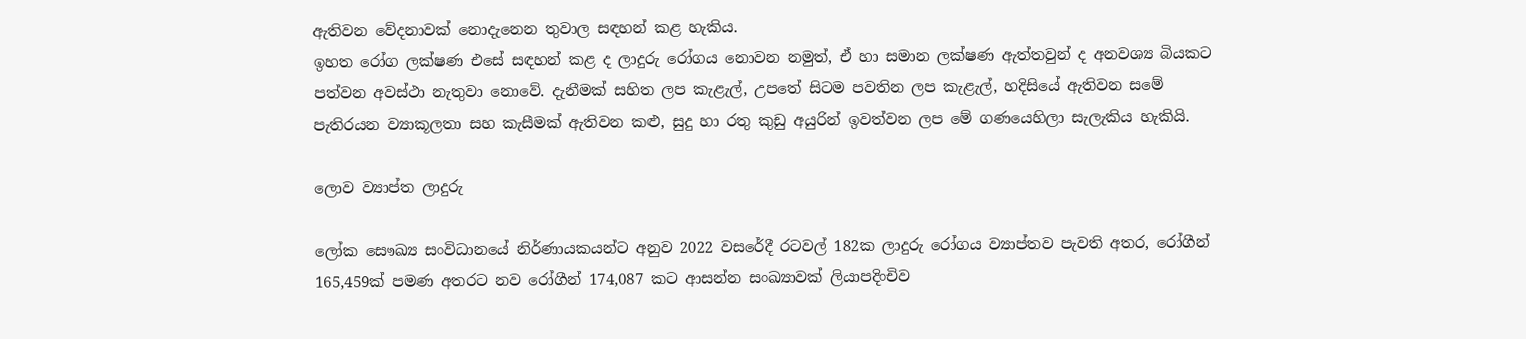ඇතිවන වේදනාවක් නොදැනෙන තුවාල සඳහන් කළ හැකිය.
ඉහත රෝග ලක්ෂණ එසේ සඳහන් කළ ද ලාදුරු රෝගය නොවන නමුත්, ඒ හා සමාන ලක්ෂණ ඇත්තවුන් ද අනවශ්‍ය බියකට පත්වන අවස්ථා නැතුවා නොවේ. දැනීමක් සහිත ලප කැළැල්, උපතේ සිටම පවතින ලප කැළැල්, හදිසියේ ඇතිවන සමේ පැතිරයන ව්‍යාකූලතා සහ කැසීමක් ඇතිවන කළු, සුදු හා රතු කුඩු අයුරින් ඉවත්වන ලප මේ ගණයෙහිලා සැලැකිය හැකියි.

ලොව ව්‍යාප්ත ලාදුරු

ලෝක සෞඛ්‍ය සංවිධානයේ නිර්ණායකයන්ට අනුව 2022 වසරේදී රටවල් 182ක ලාදුරු රෝගය ව්‍යාප්තව පැවති අතර, රෝගීන් 165,459ක් පමණ අතරට නව රෝගීන් 174,087 කට ආසන්න සංඛ්‍යාවක් ලියාපදිංචිව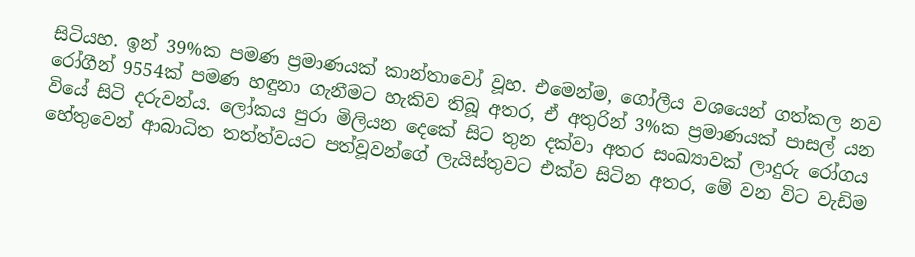සිටියහ. ඉන් 39%ක පමණ ප්‍රමාණයක් කාන්තාවෝ වූහ. එමෙන්ම, ගෝලීය වශයෙන් ගත්කල නව රෝගීන් 9554ක් පමණ හඳුනා ගැනීමට හැකිව තිබූ අතර, ඒ අතුරින් 3%ක ප්‍රමාණයක් පාසල් යන වියේ සිටි දරුවන්ය. ලෝකය පුරා මිලියන දෙකේ සිට තුන දක්වා අතර සංඛ්‍යාවක් ලාදුරු රෝගය හේතුවෙන් ආබාධිත තත්ත්වයට පත්වූවන්ගේ ලැයිස්තුවට එක්ව සිටින අතර, මේ වන විට වැඩිම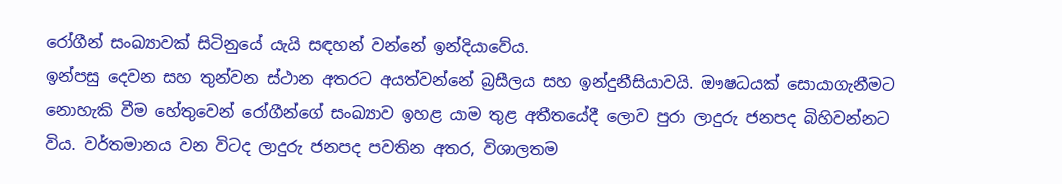රෝගීන් සංඛ්‍යාවක් සිටිනුයේ යැයි සඳහන් වන්නේ ඉන්දියාවේය.
ඉන්පසු දෙවන සහ තුන්වන ස්ථාන අතරට අයත්වන්නේ බ්‍රසීලය සහ ඉන්දුනීසියාවයි. ඖෂධයක් සොයාගැනීමට නොහැකි වීම හේතුවෙන් රෝගීන්ගේ සංඛ්‍යාව ඉහළ යාම තුළ අතීතයේදී ලොව පුරා ලාදුරු ජනපද බිහිවන්නට විය. වර්තමානය වන විටද ලාදුරු ජනපද පවතින අතර, විශාලතම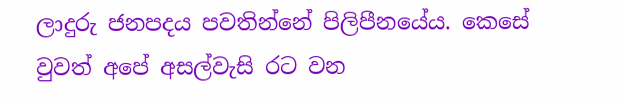ලාදුරු ජනපදය පවතින්නේ පිලිපීනයේය. කෙසේ වුවත් අපේ අසල්වැසි රට වන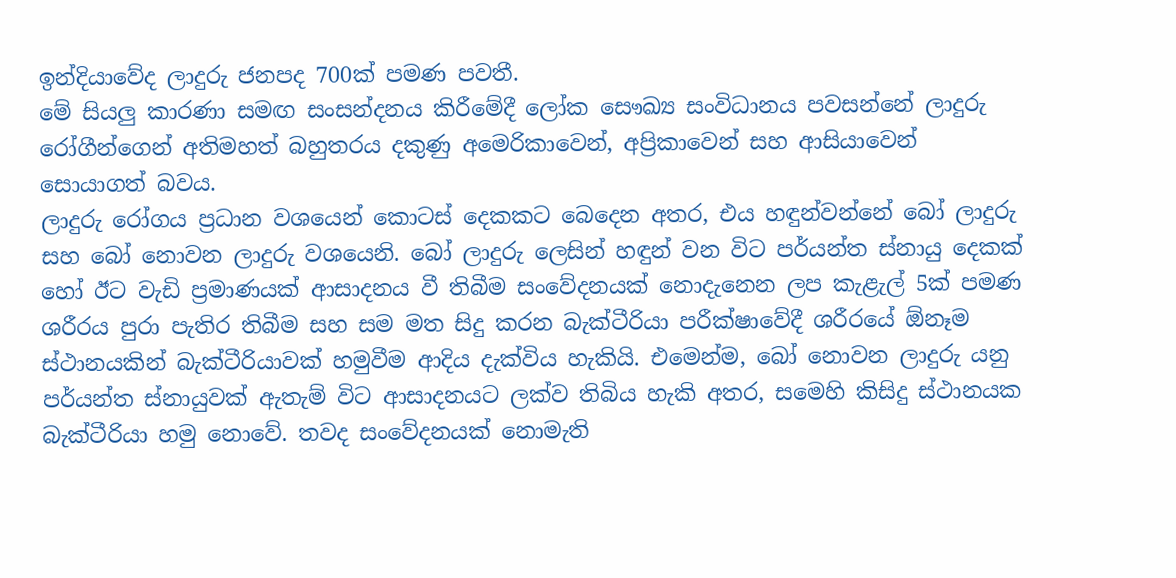ඉන්දියාවේද ලාදුරු ජනපද 700ක් පමණ පවතී.
මේ සියලු කාරණා සමඟ සංසන්දනය කිරීමේදී ලෝක සෞඛ්‍ය සංවිධානය පවසන්නේ ලාදුරු රෝගීන්ගෙන් අතිමහත් බහුතරය දකුණු අමෙරිකාවෙන්, අප්‍රිකාවෙන් සහ ආසියාවෙන් සොයාගත් බවය.
ලාදුරු රෝගය ප්‍රධාන වශයෙන් කොටස් දෙකකට බෙදෙන අතර, එය හඳුන්වන්නේ බෝ ලාදුරු සහ බෝ නොවන ලාදුරු වශයෙනි. බෝ‍ ලාදුරු ලෙසින් හඳුන් වන විට පර්යන්ත ස්නායු දෙකක් හෝ ඊට වැඩි ප්‍රමාණයක් ආසාදනය වී තිබීම සංවේදනයක් නොදැනෙන ලප කැළැල් 5ක් පමණ ශරීරය පුරා පැතිර තිබීම සහ සම මත සිදු කරන බැක්ටීරියා පරීක්ෂාවේදී ශරීරයේ ඕනෑම ස්ථානයකින් බැක්ටීරියාවක් හමුවීම ආදිය දැක්විය හැකියි. එමෙන්ම, බෝ නොවන ලාදුරු යනු පර්යන්ත ස්නායුවක් ඇතැම් විට ආසාදනයට ලක්ව තිබිය හැකි අතර, සමෙහි කිසිදු ස්ථානයක බැක්ටීරියා හමු නොවේ. තවද සංවේදනයක් නොමැති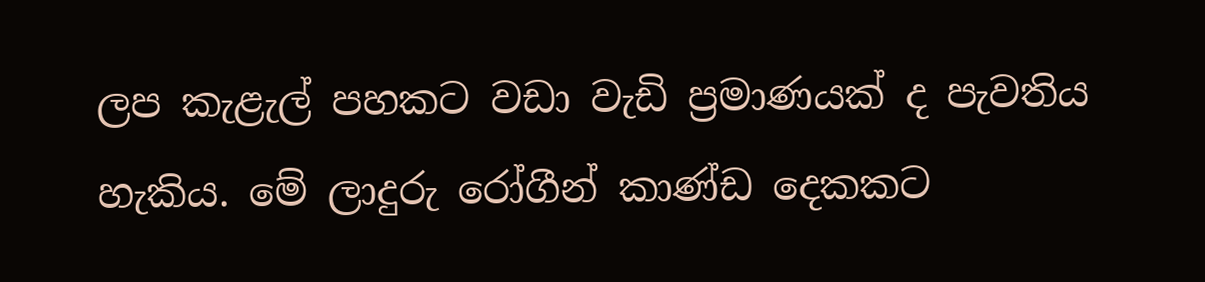ලප කැළැල් පහකට වඩා වැඩි ප්‍රමාණයක් ද පැවතිය හැකිය. මේ ලාදුරු රෝගීන් කාණ්ඩ දෙකකට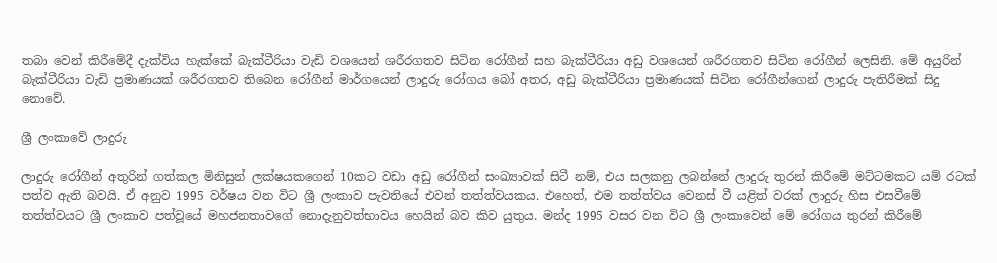තබා වෙන් කිරීමේදී දැක්විය හැක්කේ බැක්ටීරියා වැඩි වශයෙන් ශරීරගතව සිටින රෝගීන් සහ බැක්ටීරියා අඩු වශයෙන් ශරීරගතව සිටින රෝගීන් ලෙසිනි. මේ අයුරින් බැක්ටීරියා වැඩි ප්‍රමාණයක් ශරීරගතව තිබෙන රෝගීන් මාර්ගයෙන් ලාදුරු රෝගය බෝ අතර, අඩු බැක්ටීරියා ප්‍රමාණයක් සිටින රෝගීන්ගෙන් ලාදුරු පැතිරීමක් සිදු නොවේ.

ශ්‍රී ලංකාවේ ලාදුරු

ලාදුරු රෝගීන් අතුරින් ගත්කල මිනිසුන් ලක්ෂයකගෙන් 10කට වඩා අඩු රෝගීන් සංඛ්‍යාවක් සිටී නම්, එය සලකනු ලබන්නේ ලාදුරු තුරන් කිරීමේ මට්ටමකට යම් රටක් පත්ව ඇති බවයි. ඒ අනුව 1995 වර්ෂය වන විට ශ්‍රී ලංකාව පැවතියේ එවන් තත්ත්වයකය. එහෙත්, එම තත්ත්වය වෙනස් වී යළිත් වරක් ලාදුරු හිස එසවීමේ තත්ත්වයට ශ්‍රී ලංකාව පත්වූයේ මහජනතාවගේ නොදැනුවත්භාවය හෙයින් බව කිව යුතුය. මන්ද 1995 වසර වන විට ශ්‍රී ලංකාවෙන් මේ රෝගය තුරන් කිරීමේ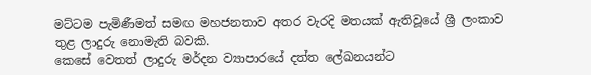මට්ටම පැමිණීමත් සමඟ මහජනතාව අතර වැරදි මතයක් ඇතිවූයේ ශ්‍රී ලංකාව තුළ ලාදුරු නොමැති බවකි.
කෙසේ වෙතත් ලාදුරු මර්දන ව්‍යාපාරයේ දත්ත ලේඛනයන්ට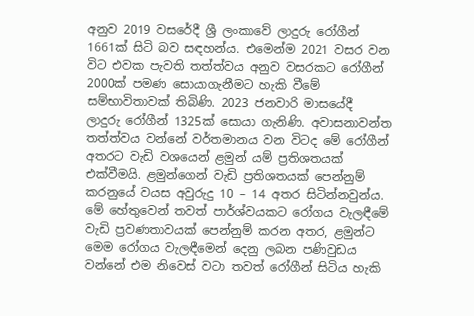අනුව 2019 වසරේදී ශ්‍රී ලංකාවේ ලාදුරු රෝගීන් 1661ක් සිටි බව සඳහන්ය. එමෙන්ම 2021 වසර වන විට එවක පැවති තත්ත්වය අනුව වසරකට රෝගීන් 2000ක් පමණ සොයාගැනීමට හැකි වීමේ සම්භාවිතාවක් තිබිණි. 2023 ජනවාරි මාසයේදී ලාදුරු රෝගීන් 1325ක් සොයා ගැනිණි. අවාසනාවන්ත තත්ත්වය වන්නේ වර්තමානය වන විටද මේ රෝගීන් අතරට වැඩි වශයෙන් ළමුන් යම් ප්‍රතිශතයක් එක්වීමයි. ළමුන්ගෙන් වැඩි ප්‍රතිශතයක් පෙන්නුම් කරනුයේ වයස අවුරුදු 10 – 14 අතර සිටින්නවුන්ය. මේ හේතුවෙන් තවත් පාර්ශ්වයකට රෝගය වැලඳීමේ වැඩි ප්‍රවණතාවයක් පෙන්නුම් කරන අතර, ළමුන්ට මෙම රෝගය වැලඳීමෙන් දෙනු ලබන පණිවුඩය වන්නේ එම නිවෙස් වටා තවත් රෝගීන් සිටිය හැකි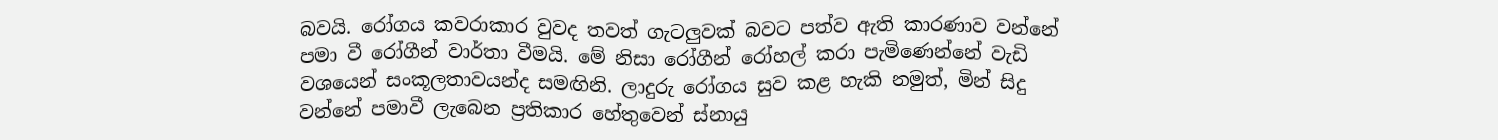බවයි. රෝගය කවරාකාර වුවද තවත් ගැටලුවක් බවට පත්ව ඇති කාරණාව වන්නේ පමා වී රෝගීන් වාර්තා වීමයි. මේ නිසා රෝගීන් රෝහල් කරා පැමිණෙන්නේ වැඩි වශයෙන් සංකූලතාවයන්ද සමඟිනි. ලාදුරු රෝගය සුව කළ හැකි නමුත්, මින් සිදු වන්නේ පමාවී ලැබෙන ප්‍රතිකාර හේතුවෙන් ස්නායු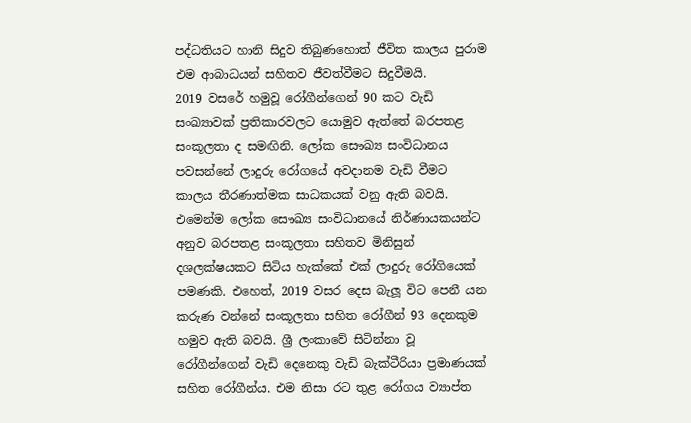පද්ධතියට හානි සිදුව තිබුණහොත් ජීවිත කාලය පුරාම එම ආබාධයන් සහිතව ජීවත්වීමට සිදුවීමයි.
2019 වසරේ හමුවූ රෝගීන්ගෙන් 90 කට වැඩි සංඛ්‍යාවක් ප්‍රතිකාරවලට යොමුව ඇත්තේ බරපතළ සංකූලතා ද සමඟිනි. ලෝක සෞඛ්‍ය සංවිධානය පවසන්නේ ලාදුරු රෝගයේ අවදානම වැඩි වීමට කාලය තීරණාත්මක සාධකයක් වනු ඇති බවයි. එමෙන්ම ලෝක සෞඛ්‍ය සංවිධානයේ නිර්ණායකයන්ට අනුව බරපතළ සංකූලතා සහිතව මිනිසුන් දශලක්ෂයකට සිටිය හැක්කේ එක් ලාදුරු රෝගියෙක් පමණකි. එහෙත්, 2019 වසර දෙස බැලූ විට පෙනී යන කරුණ වන්නේ සංකූලතා සහිත රෝගීන් 93 දෙනකුම හමුව ඇති බවයි. ශ්‍රී ලංකාවේ සිටින්නා වූ රෝගීන්ගෙන් වැඩි දෙනෙකු වැඩි බැක්ටීරියා ප්‍රමාණයක් සහිත රෝගීන්ය. එම නිසා රට තුළ රෝගය ව්‍යාප්ත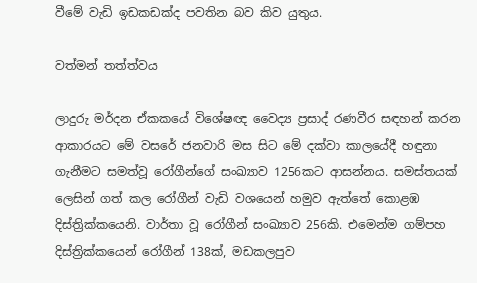වීමේ වැඩි ඉඩකඩක්ද පවතින බව කිව යුතුය.

වත්මන් තත්ත්වය

ලාදුරු මර්දන ඒකකයේ විශේෂඥ වෛද්‍ය ප්‍රසාද් රණවීර සඳහන් කරන ආකාරයට මේ වසරේ ජනවාරි මස සිට මේ දක්වා කාලයේදී හඳුනා ගැනීමට සමත්වූ රෝගීන්ගේ සංඛ්‍යාව 1256කට ආසන්නය. සමස්තයක් ලෙසින් ගත් කල රෝගීන් වැඩි වශයෙන් හමුව ඇත්තේ කොළඹ දිස්ත්‍රික්කයෙනි. වාර්තා වූ රෝගීන් සංඛ්‍යාව 256කි. එමෙන්ම ගම්පහ දිස්ත්‍රික්කයෙන් රෝගීන් 138ක්, මඩකලපුව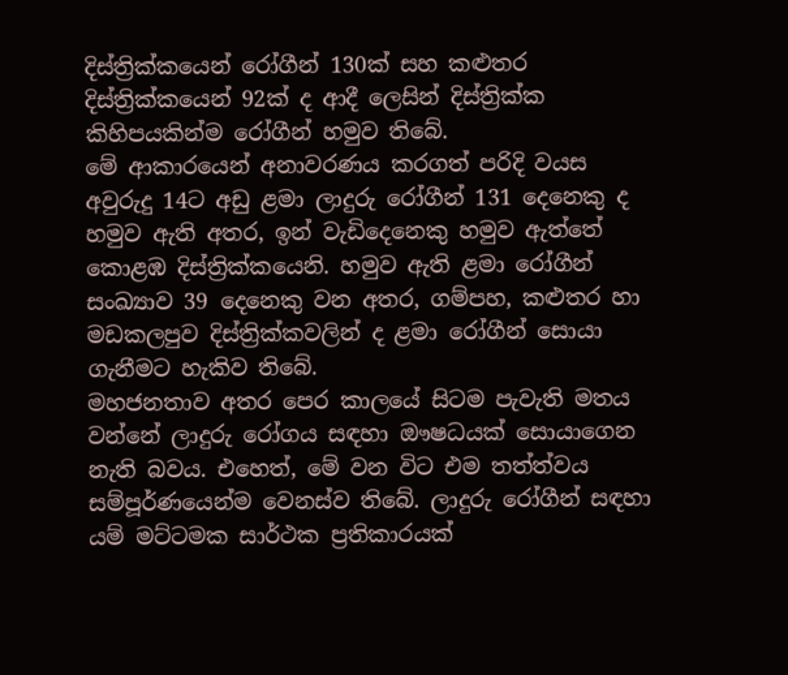දිස්ත්‍රික්කයෙන් රෝගීන් 130ක් සහ කළුතර දිස්ත්‍රික්කයෙන් 92ක් ද ආදී ලෙසින් දිස්ත්‍රික්ක කිහිපයකින්ම රෝගීන් හමුව තිබේ.
මේ ආකාරයෙන් අනාවරණය කරගත් පරිදි වයස අවුරුදු 14ට අඩු ළමා ලාදුරු රෝගීන් 131 දෙනෙකු ද හමුව ඇති අතර, ඉන් වැඩිදෙනෙකු හමුව ඇත්තේ කොළඹ දිස්ත්‍රික්කයෙනි. හමුව ඇති ළමා රෝගීන් සංඛ්‍යාව 39 දෙනෙකු වන අතර, ගම්පහ, කළුතර හා මඩකලපුව දිස්ත්‍රික්කවලින් ද ළමා රෝගීන් සොයා ගැනීමට හැකිව තිබේ.
මහජනතාව අතර පෙර කාලයේ සිටම පැවැති මතය වන්නේ ලාදුරු රෝගය සඳහා ඖෂධයක් සොයාගෙන නැති බවය. එහෙත්, මේ වන විට එම තත්ත්වය සම්පූර්ණයෙන්ම වෙනස්ව තිබේ. ලාදුරු රෝගීන් සඳහා යම් මට්ටමක සාර්ථක ප්‍රතිකාරයක්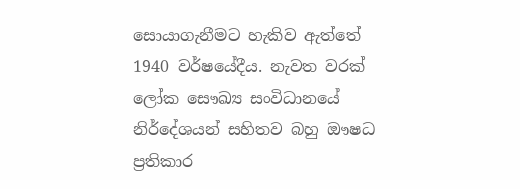සොයාගැනීමට හැකිව ඇත්තේ 1940 වර්ෂයේදීය. නැවත වරක් ලෝක සෞඛ්‍ය සංවිධානයේ නිර්දේශයන් සහිතව බහු ඖෂධ ප්‍රතිකාර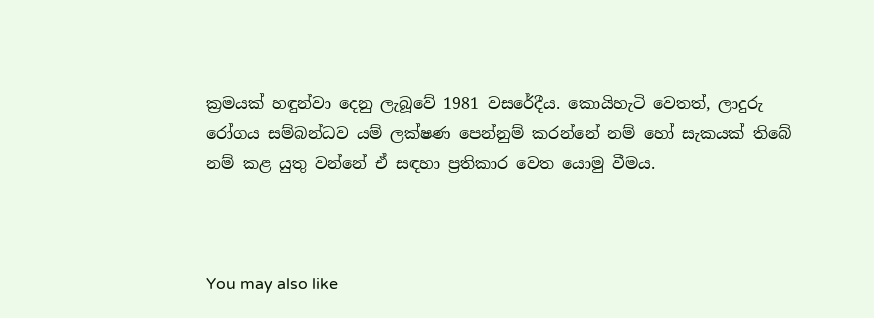ක්‍රමයක් හඳුන්වා දෙනු ලැබූවේ 1981 වසරේදීය. කොයිහැටි වෙතත්, ලාදුරු රෝගය සම්බන්ධව යම් ලක්ෂණ පෙන්නුම් කරන්නේ නම් හෝ සැකයක් තිබේ නම් කළ යුතු වන්නේ ඒ සඳහා ප්‍රතිකාර වෙත යොමු වීමය.



You may also like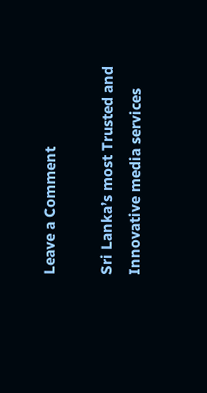Leave a Comment

Sri Lanka’s most Trusted and Innovative media services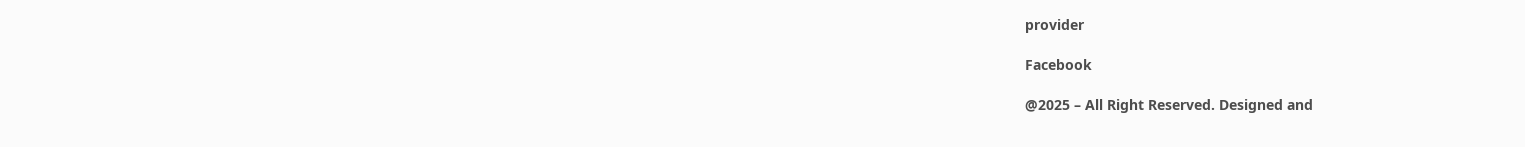provider

Facebook

@2025 – All Right Reserved. Designed and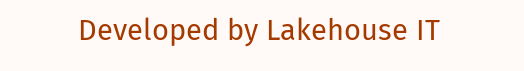Developed by Lakehouse IT